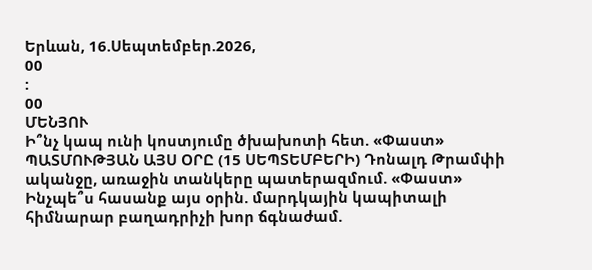Երևան, 16.Սեպտեմբեր.2026,
00
:
00
ՄԵՆՅՈՒ
Ի՞նչ կապ ունի կոստյումը ծխախոտի հետ. «Փաստ» ՊԱՏՄՈՒԹՅԱՆ ԱՅՍ ՕՐԸ (15 ՍԵՊՏԵՄԲԵՐԻ) Դոնալդ Թրամփի ականջը, առաջին տանկերը պատերազմում. «Փաստ» Ինչպե՞ս հասանք այս օրին. մարդկային կապիտալի հիմնարար բաղադրիչի խոր ճգնաժամ.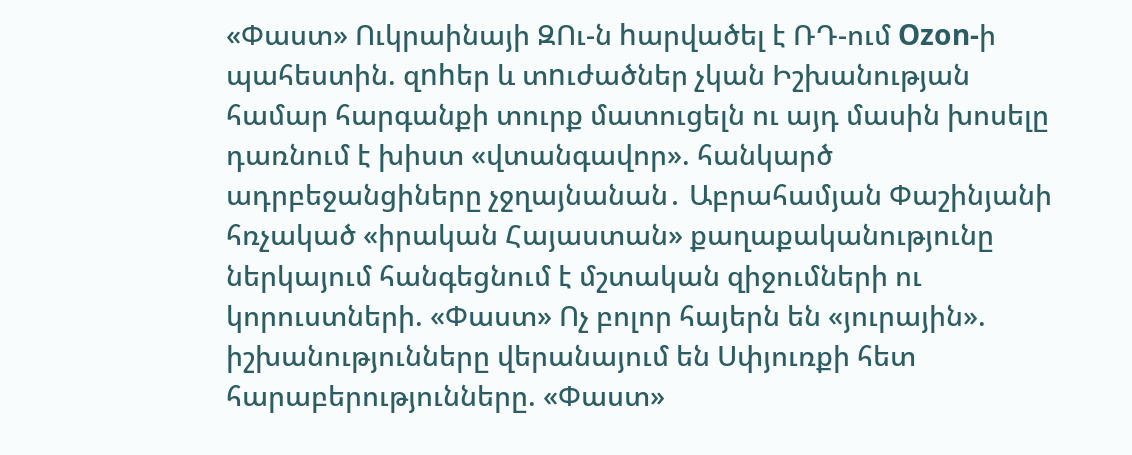«Փաստ» Ուկրաինայի ԶՈւ-ն hարվածել է ՌԴ-ում Ozon-ի պահեստին. զnhեր և տnւժածներ չկան Իշխանության համար հարգանքի տուրք մատուցելն ու այդ մասին խոսելը դառնում է խիստ «վտանգավոր». հանկարծ ադրբեջանցիները չջղայնանան․ Աբրահամյան Փաշինյանի հռչակած «իրական Հայաստան» քաղաքականությունը ներկայում հանգեցնում է մշտական զիջումների ու կորուստների. «Փաստ» Ոչ բոլոր հայերն են «յուրային». իշխանությունները վերանայում են Սփյուռքի հետ հարաբերությունները. «Փաստ»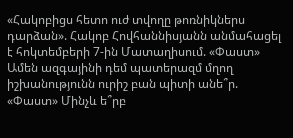«Հակոբիցս հետո ուժ տվողը թոռնիկներս դարձան». Հակոբ Հովհաննիսյանն անմահացել է հոկտեմբերի 7-ին Մատաղիսում. «Փաստ» Ամեն ազգայինի դեմ պատերազմ մղող իշխանությունն ուրիշ բան պիտի անե՞ր. «Փաստ» Մինչև ե՞րբ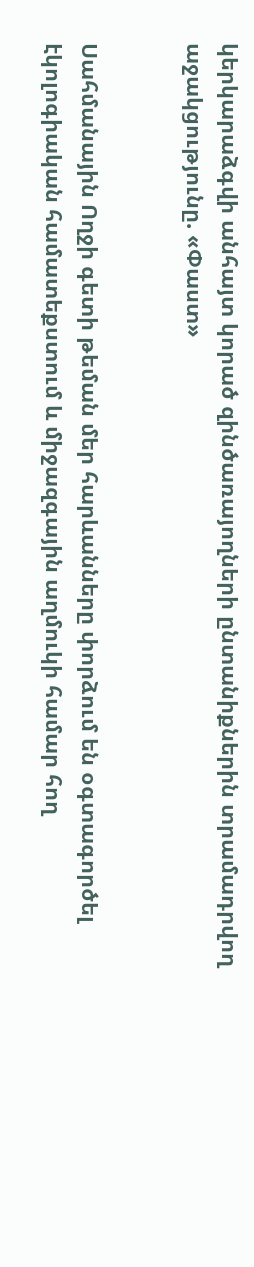կերկարաձգվի անհայտ կորած զինծառայողների ընտանիքներին տրամադրվող աջակցությունը. «Փաստ»


Սահմանային Ողջի գետի թեման մեր հարևանները փորձում են օգտագործել էկոլոգիական համատեքստում և միջազգային աղմուկի համար հող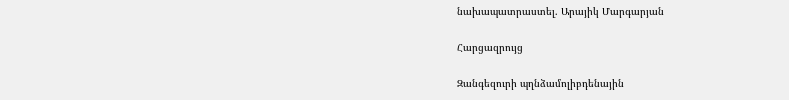նախապատրաստել. Արայիկ Մարգարյան

Հարցազրույց

Զանգեզուրի պղնձամոլիբդենային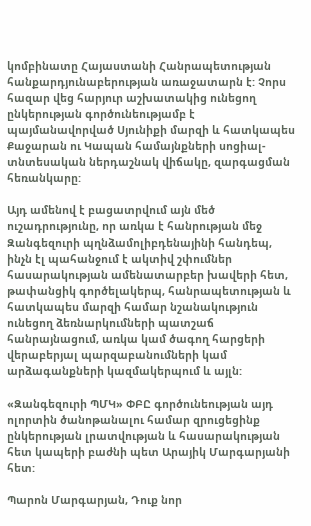կոմբինատը Հայաստանի Հանրապետության հանքարդյունաբերության առաջատարն է: Չորս հազար վեց հարյուր աշխատակից ունեցող ընկերության գործունեությամբ է պայմանավորված Սյունիքի մարզի և հատկապես Քաջարան ու Կապան համայնքների սոցիալ-տնտեսական ներդաշնակ վիճակը, զարգացման հեռանկարը:

Այդ ամենով է բացատրվում այն մեծ ուշադրությունը, որ առկա է հանրության մեջ Զանգեզուրի պղնձամոլիբդենայինի հանդեպ, ինչն էլ պահանջում է ակտիվ շփումներ հասարակության ամենատարբեր խավերի հետ, թափանցիկ գործելակերպ, հանրապետության և հատկապես մարզի համար նշանակություն ունեցող ձեռնարկումների պատշաճ հանրայնացում, առկա կամ ծագող հարցերի վերաբերյալ պարզաբանումների կամ արձագանքների կազմակերպում և այլն:

«Զանգեզուրի ՊՄԿ» ՓԲԸ գործունեության այդ ոլորտին ծանոթանալու համար զրուցեցինք ընկերության լրատվության և հասարակության հետ կապերի բաժնի պետ Արայիկ Մարգարյանի հետ:

Պարոն Մարգարյան, Դուք նոր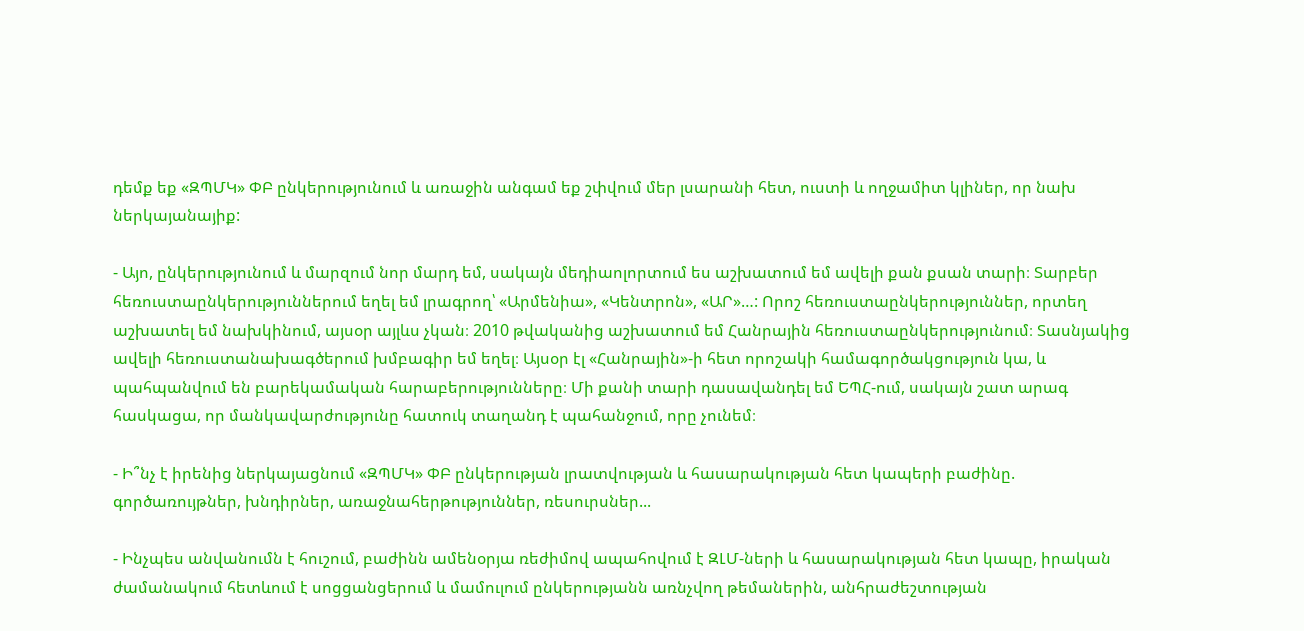դեմք եք «ԶՊՄԿ» ՓԲ ընկերությունում և առաջին անգամ եք շփվում մեր լսարանի հետ, ուստի և ողջամիտ կլիներ, որ նախ ներկայանայիք:

- Այո, ընկերությունում և մարզում նոր մարդ եմ, սակայն մեդիաոլորտում ես աշխատում եմ ավելի քան քսան տարի։ Տարբեր հեռուստաընկերություններում եղել եմ լրագրող՝ «Արմենիա», «Կենտրոն», «ԱՐ»…: Որոշ հեռուստաընկերություններ, որտեղ աշխատել եմ նախկինում, այսօր այլևս չկան։ 2010 թվականից աշխատում եմ Հանրային հեռուստաընկերությունում։ Տասնյակից ավելի հեռուստանախագծերում խմբագիր եմ եղել։ Այսօր էլ «Հանրային»-ի հետ որոշակի համագործակցություն կա, և պահպանվում են բարեկամական հարաբերությունները։ Մի քանի տարի դասավանդել եմ ԵՊՀ-ում, սակայն շատ արագ հասկացա, որ մանկավարժությունը հատուկ տաղանդ է պահանջում, որը չունեմ։

- Ի՞նչ է իրենից ներկայացնում «ԶՊՄԿ» ՓԲ ընկերության լրատվության և հասարակության հետ կապերի բաժինը. գործառույթներ, խնդիրներ, առաջնահերթություններ, ռեսուրսներ...

- Ինչպես անվանումն է հուշում, բաժինն ամենօրյա ռեժիմով ապահովում է ԶԼՄ-ների և հասարակության հետ կապը, իրական ժամանակում հետևում է սոցցանցերում և մամուլում ընկերությանն առնչվող թեմաներին, անհրաժեշտության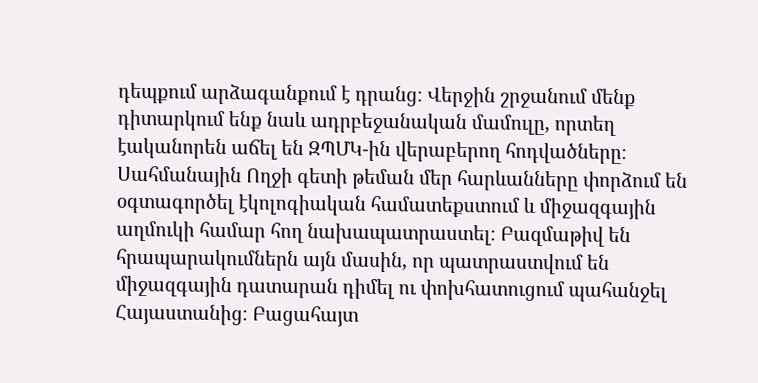դեպքում արձագանքում է դրանց։ Վերջին շրջանում մենք դիտարկում ենք նաև ադրբեջանական մամուլը, որտեղ էականորեն աճել են ԶՊՄԿ-ին վերաբերող հոդվածները։ Սահմանային Ողջի գետի թեման մեր հարևանները փորձում են օգտագործել էկոլոգիական համատեքստում և միջազգային աղմուկի համար հող նախապատրաստել։ Բազմաթիվ են հրապարակումներն այն մասին, որ պատրաստվում են միջազգային դատարան դիմել ու փոխհատուցում պահանջել Հայաստանից։ Բացահայտ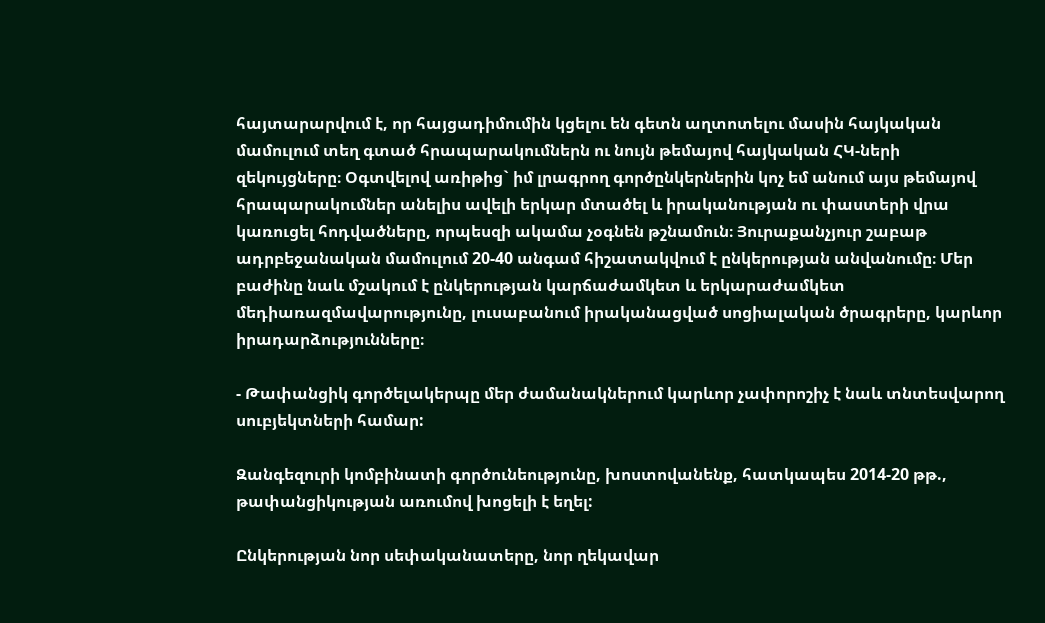հայտարարվում է, որ հայցադիմումին կցելու են գետն աղտոտելու մասին հայկական մամուլում տեղ գտած հրապարակումներն ու նույն թեմայով հայկական ՀԿ-ների զեկույցները։ Օգտվելով առիթից` իմ լրագրող գործընկերներին կոչ եմ անում այս թեմայով հրապարակումներ անելիս ավելի երկար մտածել և իրականության ու փաստերի վրա կառուցել հոդվածները, որպեսզի ակամա չօգնեն թշնամուն։ Յուրաքանչյուր շաբաթ ադրբեջանական մամուլում 20-40 անգամ հիշատակվում է ընկերության անվանումը։ Մեր բաժինը նաև մշակում է ընկերության կարճաժամկետ և երկարաժամկետ մեդիառազմավարությունը, լուսաբանում իրականացված սոցիալական ծրագրերը, կարևոր իրադարձությունները։

- Թափանցիկ գործելակերպը մեր ժամանակներում կարևոր չափորոշիչ է նաև տնտեսվարող սուբյեկտների համար:

Զանգեզուրի կոմբինատի գործունեությունը, խոստովանենք, հատկապես 2014-20 թթ., թափանցիկության առումով խոցելի է եղել:

Ընկերության նոր սեփականատերը, նոր ղեկավար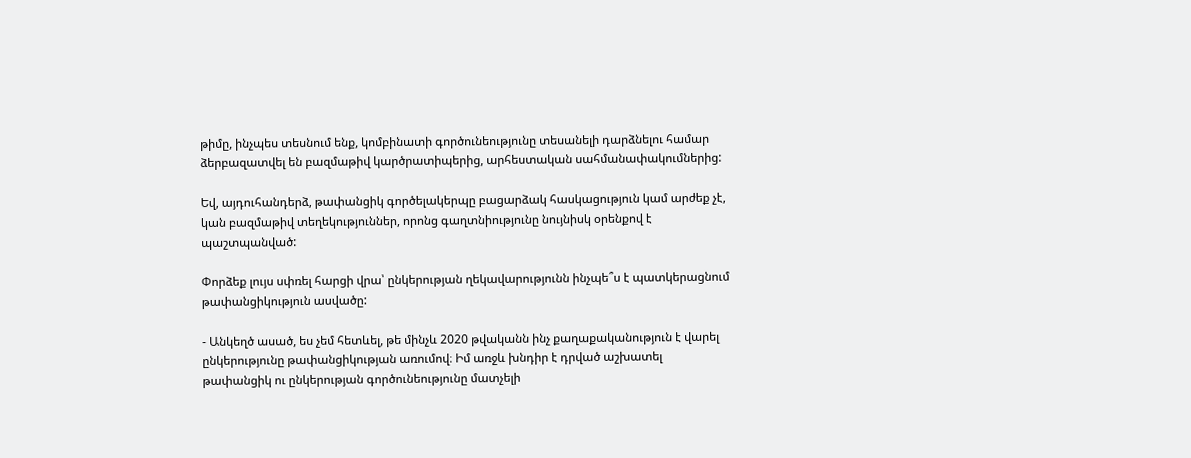թիմը, ինչպես տեսնում ենք, կոմբինատի գործունեությունը տեսանելի դարձնելու համար ձերբազատվել են բազմաթիվ կարծրատիպերից, արհեստական սահմանափակումներից:

Եվ, այդուհանդերձ, թափանցիկ գործելակերպը բացարձակ հասկացություն կամ արժեք չէ, կան բազմաթիվ տեղեկություններ, որոնց գաղտնիությունը նույնիսկ օրենքով է պաշտպանված:

Փորձեք լույս սփռել հարցի վրա՝ ընկերության ղեկավարությունն ինչպե՞ս է պատկերացնում թափանցիկություն ասվածը:

- Անկեղծ ասած, ես չեմ հետևել, թե մինչև 2020 թվականն ինչ քաղաքականություն է վարել ընկերությունը թափանցիկության առումով։ Իմ առջև խնդիր է դրված աշխատել թափանցիկ ու ընկերության գործունեությունը մատչելի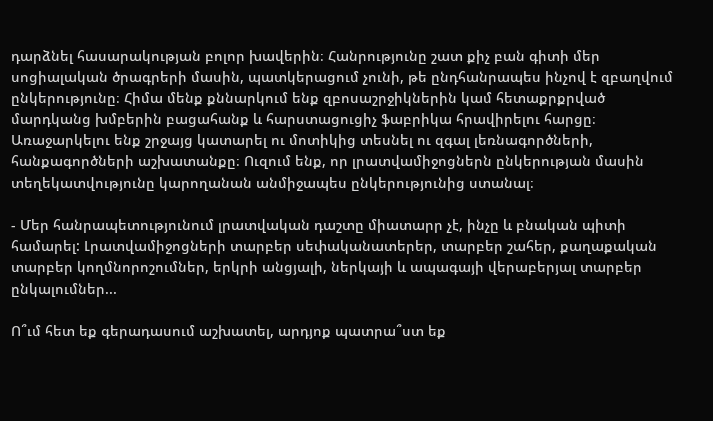դարձնել հասարակության բոլոր խավերին։ Հանրությունը շատ քիչ բան գիտի մեր սոցիալական ծրագրերի մասին, պատկերացում չունի, թե ընդհանրապես ինչով է զբաղվում ընկերությունը։ Հիմա մենք քննարկում ենք զբոսաշրջիկներին կամ հետաքրքրված մարդկանց խմբերին բացահանք և հարստացուցիչ ֆաբրիկա հրավիրելու հարցը։ Առաջարկելու ենք շրջայց կատարել ու մոտիկից տեսնել ու զգալ լեռնագործների, հանքագործների աշխատանքը։ Ուզում ենք, որ լրատվամիջոցներն ընկերության մասին տեղեկատվությունը կարողանան անմիջապես ընկերությունից ստանալ։

- Մեր հանրապետությունում լրատվական դաշտը միատարր չէ, ինչը և բնական պիտի համարել: Լրատվամիջոցների տարբեր սեփականատերեր, տարբեր շահեր, քաղաքական տարբեր կողմնորոշումներ, երկրի անցյալի, ներկայի և ապագայի վերաբերյալ տարբեր ընկալումներ...

Ո՞ւմ հետ եք գերադասում աշխատել, արդյոք պատրա՞ստ եք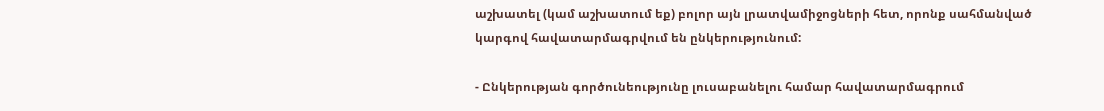աշխատել (կամ աշխատում եք) բոլոր այն լրատվամիջոցների հետ, որոնք սահմանված կարգով հավատարմագրվում են ընկերությունում:

- Ընկերության գործունեությունը լուսաբանելու համար հավատարմագրում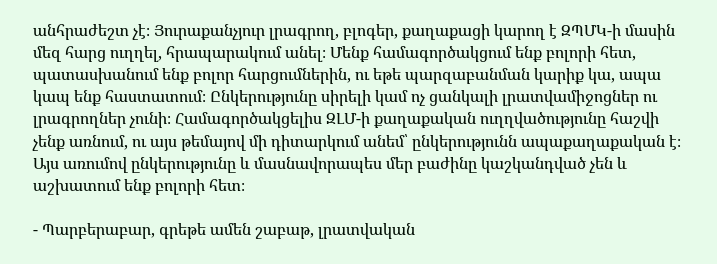անհրաժեշտ չէ։ Յուրաքանչյուր լրագրող, բլոգեր, քաղաքացի կարող է ԶՊՄԿ-ի մասին մեզ հարց ուղղել, հրապարակում անել։ Մենք համագործակցում ենք բոլորի հետ, պատասխանում ենք բոլոր հարցումներին, ու եթե պարզաբանման կարիք կա, ապա կապ ենք հաստատում։ Ընկերությունը սիրելի կամ ոչ ցանկալի լրատվամիջոցներ ու լրագրողներ չունի։ Համագործակցելիս ԶԼՄ-ի քաղաքական ուղղվածությունը հաշվի չենք առնում, ու այս թեմայով մի դիտարկում անեմ՝ ընկերությունն ապաքաղաքական է։ Այս առումով ընկերությունը և մասնավորապես մեր բաժինը կաշկանդված չեն և աշխատում ենք բոլորի հետ։

- Պարբերաբար, գրեթե ամեն շաբաթ, լրատվական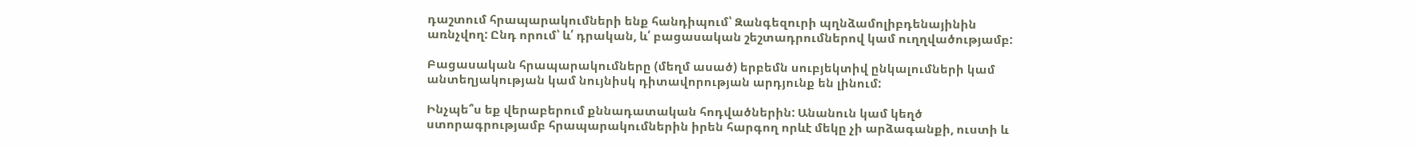դաշտում հրապարակումների ենք հանդիպում՝ Զանգեզուրի պղնձամոլիբդենայինին առնչվող: Ընդ որում՝ և՛ դրական, և՛ բացասական շեշտադրումներով կամ ուղղվածությամբ:

Բացասական հրապարակումները (մեղմ ասած) երբեմն սուբյեկտիվ ընկալումների կամ անտեղյակության կամ նույնիսկ դիտավորության արդյունք են լինում:

Ինչպե՞ս եք վերաբերում քննադատական հոդվածներին: Անանուն կամ կեղծ ստորագրությամբ հրապարակումներին իրեն հարգող որևէ մեկը չի արձագանքի, ուստի և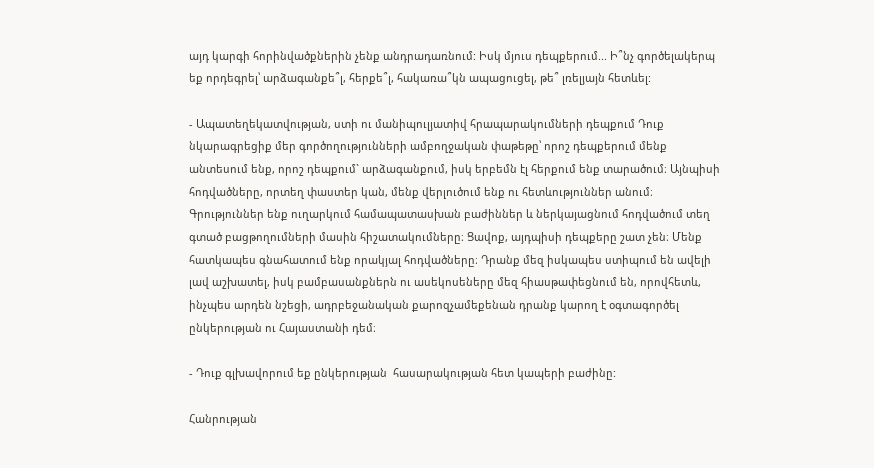այդ կարգի հորինվածքներին չենք անդրադառնում: Իսկ մյուս դեպքերում... Ի՞նչ գործելակերպ եք որդեգրել՝ արձագանքե՞լ, հերքե՞լ, հակառա՞կն ապացուցել, թե՞ լռելյայն հետևել:

- Ապատեղեկատվության, ստի ու մանիպուլյատիվ հրապարակումների դեպքում Դուք նկարագրեցիք մեր գործողությունների ամբողջական փաթեթը՝ որոշ դեպքերում մենք անտեսում ենք, որոշ դեպքում` արձագանքում, իսկ երբեմն էլ հերքում ենք տարածում։ Այնպիսի հոդվածները, որտեղ փաստեր կան, մենք վերլուծում ենք ու հետևություններ անում։ Գրություններ ենք ուղարկում համապատասխան բաժիններ և ներկայացնում հոդվածում տեղ գտած բացթողումների մասին հիշատակումները։ Ցավոք, այդպիսի դեպքերը շատ չեն։ Մենք հատկապես գնահատում ենք որակյալ հոդվածները։ Դրանք մեզ իսկապես ստիպում են ավելի լավ աշխատել, իսկ բամբասանքներն ու ասեկոսեները մեզ հիասթափեցնում են, որովհետև, ինչպես արդեն նշեցի, ադրբեջանական քարոզչամեքենան դրանք կարող է օգտագործել ընկերության ու Հայաստանի դեմ։

- Դուք գլխավորում եք ընկերության  հասարակության հետ կապերի բաժինը:

Հանրության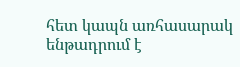հետ կապն առհասարակ ենթադրում է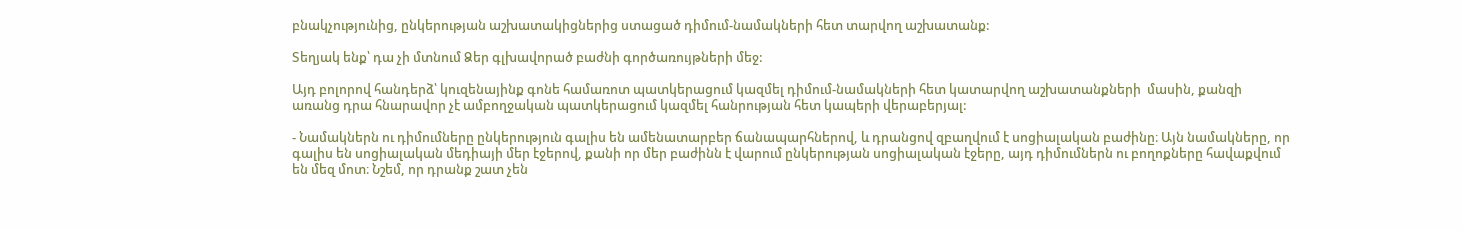բնակչությունից, ընկերության աշխատակիցներից ստացած դիմում-նամակների հետ տարվող աշխատանք:

Տեղյակ ենք՝ դա չի մտնում Ձեր գլխավորած բաժնի գործառույթների մեջ:

Այդ բոլորով հանդերձ՝ կուզենայինք գոնե համառոտ պատկերացում կազմել դիմում-նամակների հետ կատարվող աշխատանքների  մասին, քանզի առանց դրա հնարավոր չէ ամբողջական պատկերացում կազմել հանրության հետ կապերի վերաբերյալ:

- Նամակներն ու դիմումները ընկերություն գալիս են ամենատարբեր ճանապարհներով, և դրանցով զբաղվում է սոցիալական բաժինը։ Այն նամակները, որ գալիս են սոցիալական մեդիայի մեր էջերով, քանի որ մեր բաժինն է վարում ընկերության սոցիալական էջերը, այդ դիմումներն ու բողոքները հավաքվում են մեզ մոտ։ Նշեմ, որ դրանք շատ չեն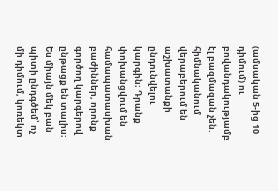(ամսական 5-ից 10 դիմում) ու բովանդակությամբ էլ բազմազան չեն. հիմնականում վերաբերում են աշխատանքի ընդունվելու կարգին։ Դրանք փոխանցվում են համապատասխան բաժիններ, որոնք գործող կարգերով ընթացք են տալիս։ Ես միայն մեկ բան պիտի ընդգծեմ՝ ոչ մի դիմում, կոռեկտ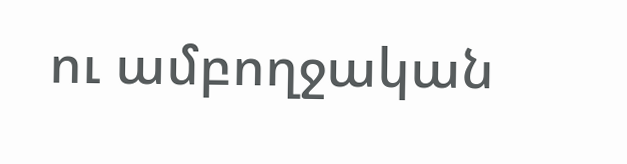ու ամբողջական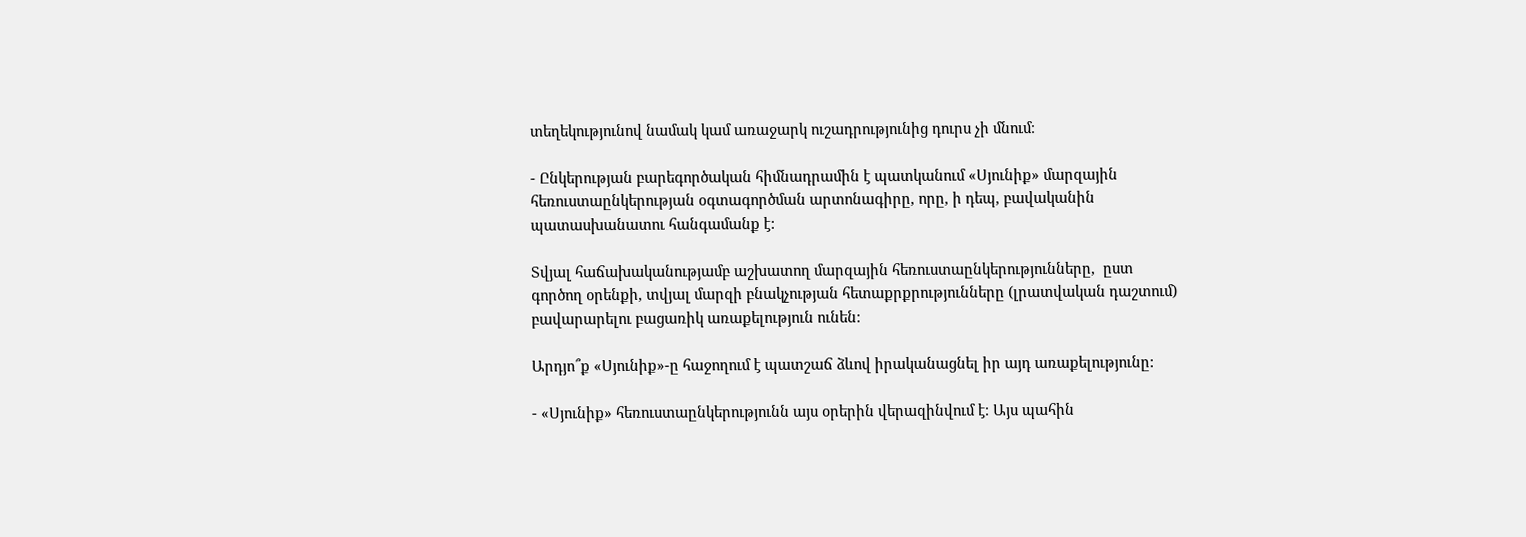տեղեկությունով նամակ կամ առաջարկ ուշադրությունից դուրս չի մնում։

- Ընկերության բարեգործական հիմնադրամին է պատկանում «Սյունիք» մարզային հեռուստաընկերության օգտագործման արտոնագիրը, որը, ի դեպ, բավականին պատասխանատու հանգամանք է:

Տվյալ հաճախականությամբ աշխատող մարզային հեռուստաընկերությունները,  ըստ գործող օրենքի, տվյալ մարզի բնակչության հետաքրքրությունները (լրատվական դաշտում) բավարարելու բացառիկ առաքելություն ունեն:

Արդյո՞ք «Սյունիք»-ը հաջողում է պատշաճ ձևով իրականացնել իր այդ առաքելությունը:

- «Սյունիք» հեռուստաընկերությունն այս օրերին վերազինվում է։ Այս պահին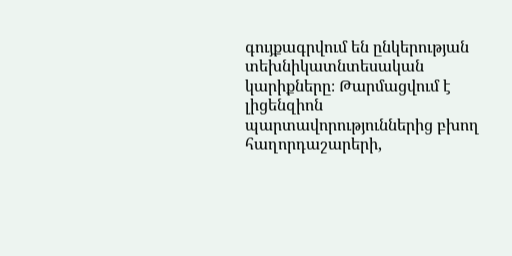գույքագրվում են ընկերության տեխնիկատնտեսական կարիքները։ Թարմացվում է լիցենզիոն պարտավորություններից բխող հաղորդաշարերի,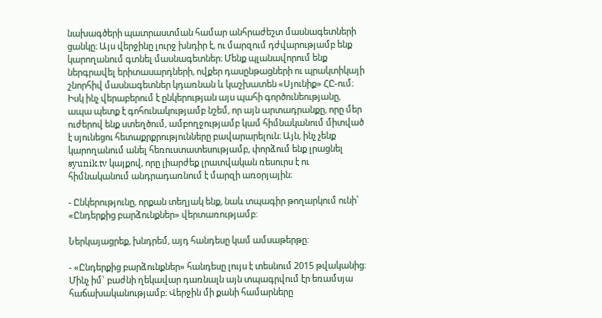նախագծերի պատրաստման համար անհրաժեշտ մասնագետների ցանկը։ Այս վերջինը լուրջ խնդիր է, ու մարզում դժվարությամբ ենք կարողանում գտնել մասնագետներ։ Մենք պլանավորում ենք ներգրավել երիտասարդների, ովքեր դասընթացների ու պրակտիկայի շնորհիվ մասնագետներ կդառնան և կաշխատեն «Սյունիք» ՀԸ-ում։ Իսկ ինչ վերաբերում է ընկերության այս պահի գործունեությանը, ապա պետք է գոհունակությամբ նշեմ, որ այն արտադրանքը, որը մեր ուժերով ենք ստեղծում, ամբողջությամբ կամ հիմնականում միտված է սյունեցու հետաքրքրությունները բավարարելուն։ Այն, ինչ չենք կարողանում անել հեռուստատեսությամբ, փորձում ենք լրացնել syunik.tv կայքով, որը լիարժեք լրատվական ռեսուրս է ու հիմնականում անդրադառնում է մարզի առօրյային։

- Ընկերությունը, որքան տեղյակ ենք, նաև տպագիր թողարկում ունի՝ «Ընդերքից բարձունքներ» վերտառությամբ:

Ներկայացրեք, խնդրեմ, այդ հանդեսը կամ ամսաթերթը:

- «Ընդերքից բարձունքներ» հանդեսը լույս է տեսնում 2015 թվականից։ Մինչ իմ` բաժնի ղեկավար դառնալն այն տպագրվում էր եռամսյա հաճախականությամբ։ Վերջին մի քանի համարները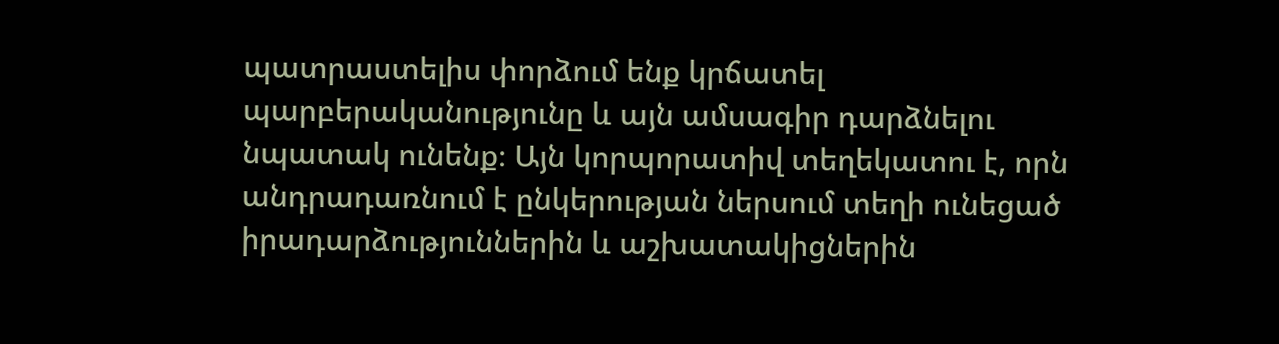պատրաստելիս փորձում ենք կրճատել պարբերականությունը և այն ամսագիր դարձնելու նպատակ ունենք։ Այն կորպորատիվ տեղեկատու է, որն անդրադառնում է ընկերության ներսում տեղի ունեցած իրադարձություններին և աշխատակիցներին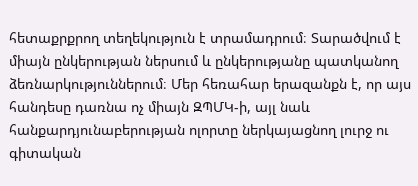հետաքրքրող տեղեկություն է տրամադրում։ Տարածվում է միայն ընկերության ներսում և ընկերությանը պատկանող ձեռնարկություններում։ Մեր հեռահար երազանքն է, որ այս հանդեսը դառնա ոչ միայն ԶՊՄԿ-ի, այլ նաև հանքարդյունաբերության ոլորտը ներկայացնող լուրջ ու գիտական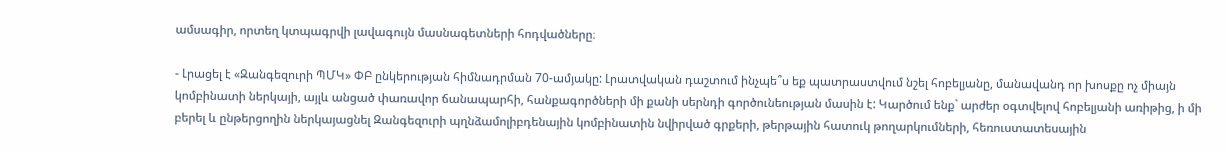ամսագիր, որտեղ կտպագրվի լավագույն մասնագետների հոդվածները։

- Լրացել է «Զանգեզուրի ՊՄԿ» ՓԲ ընկերության հիմնադրման 70-ամյակը: Լրատվական դաշտում ինչպե՞ս եք պատրաստվում նշել հոբելյանը, մանավանդ որ խոսքը ոչ միայն կոմբինատի ներկայի, այլև անցած փառավոր ճանապարհի, հանքագործների մի քանի սերնդի գործունեության մասին է: Կարծում ենք` արժեր օգտվելով հոբելյանի առիթից, ի մի բերել և ընթերցողին ներկայացնել Զանգեզուրի պղնձամոլիբդենային կոմբինատին նվիրված գրքերի, թերթային հատուկ թողարկումների, հեռուստատեսային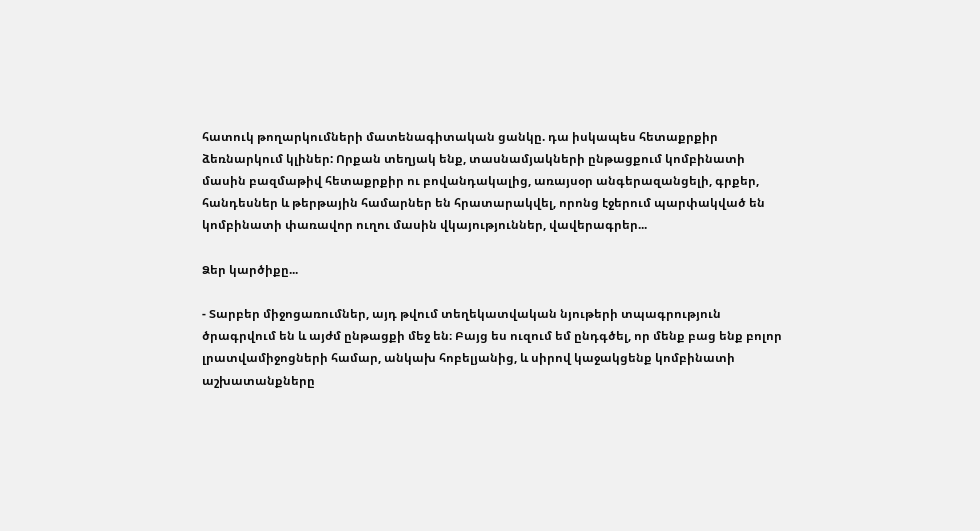հատուկ թողարկումների մատենագիտական ցանկը. դա իսկապես հետաքրքիր ձեռնարկում կլիներ: Որքան տեղյակ ենք, տասնամյակների ընթացքում կոմբինատի մասին բազմաթիվ հետաքրքիր ու բովանդակալից, առայսօր անգերազանցելի, գրքեր, հանդեսներ և թերթային համարներ են հրատարակվել, որոնց էջերում պարփակված են կոմբինատի փառավոր ուղու մասին վկայություններ, վավերագրեր...

Ձեր կարծիքը...

- Տարբեր միջոցառումներ, այդ թվում տեղեկատվական նյութերի տպագրություն ծրագրվում են և այժմ ընթացքի մեջ են։ Բայց ես ուզում եմ ընդգծել, որ մենք բաց ենք բոլոր լրատվամիջոցների համար, անկախ հոբելյանից, և սիրով կաջակցենք կոմբինատի աշխատանքները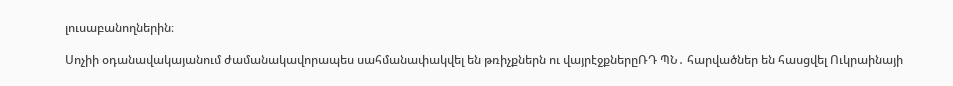լուսաբանողներին։

Սոչիի օդանավակայանում ժամանակավորապես սահմանափակվել են թռիչքներն ու վայրէջքներըՌԴ ՊՆ․ հարվածներ են հասցվել Ուկրաինայի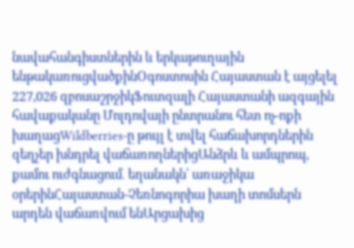նավահանգիստներին և երկաթուղային ենթակառուցվածքինՕգոստոսին Հայաստան է այցելել 227,026 զբոսաշրջիկՖուտզալի Հայաստանի ազգային հավաքականը Մոլդովայի ընտրանու հետ ոչ-ոքի խաղացWildberries-ը թույլ է տվել հաճախորդներին զեղչեր խնդրել վաճառողներիցԱնձրև և ամպրոպ, քամու ուժգնացում․ եղանակն՝ առաջիկա օրերինՀայաստան-Չեռնոգորիա խաղի տոմսերն արդեն վաճառվում ենԱրցախից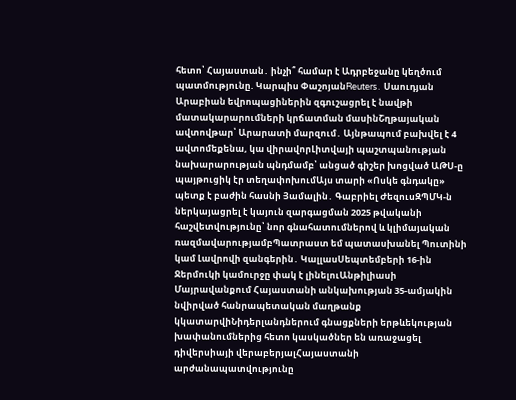հետո՝ Հայաստան․ ինչի՞ համար է Ադրբեջանը կեղծում պատմությունը. Կարպիս ՓաշոյանReuters․ Սաուդյան Արաբիան եվրոպացիներին զգուշացրել է նավթի մատակարարումների կրճատման մասինՇղթայական ավտովթար՝ Արարատի մարզում․ Այնթապում բախվել է 4 ավտոմեքենա, կա վիրավորԼիտվայի պաշտպանության նախարարության պնդմամբ՝ անցած գիշեր խոցված ԱԹՍ-ը պայթուցիկ էր տեղափոխումԱյս տարի «Ոսկե գնդակը» պետք է բաժին հասնի Յամալին․ Գաբրիել ԺեզուսԶՊՄԿ-ն ներկայացրել է կայուն զարգացման 2025 թվականի հաշվետվությունը՝ նոր գնահատումներով և կլիմայական ռազմավարությամբՊատրաստ եմ պատասխանել Պուտինի կամ Լավրովի զանգերին․ ԿալլասՍեպտեմբերի 16-ին Ջերմուկի կամուրջը փակ է լինելուԱնթիլիասի Մայրավանքում Հայաստանի անկախության 35-ամյակին նվիրված հանրապետական մաղթանք կկատարվիՆիդերլանդներում գնացքների երթևեկության խափանումներից հետո կասկածներ են առաջացել դիվերսիայի վերաբերյալՀայաստանի արժանապատվությունը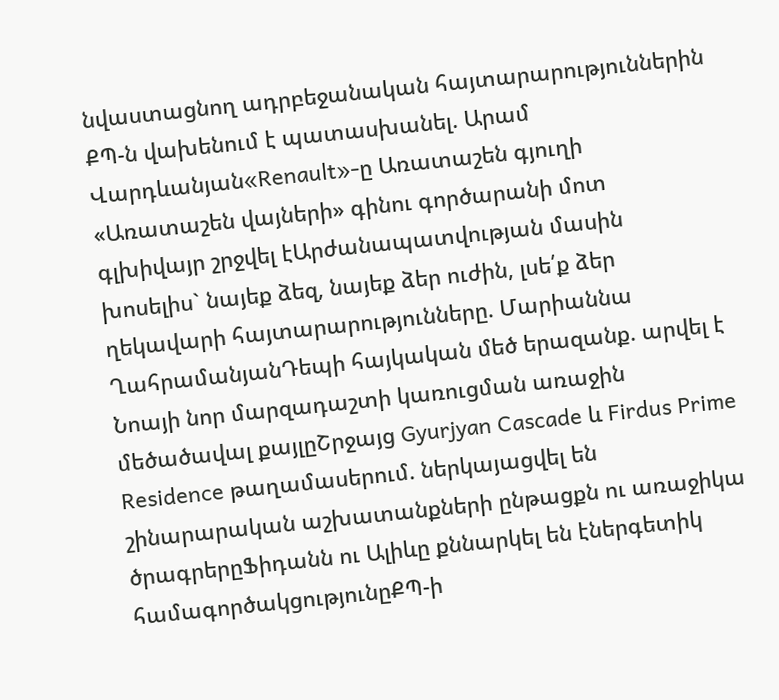նվաստացնող ադրբեջանական հայտարարություններին ՔՊ-ն վախենում է պատասխանել. Արամ Վարդևանյան«Renault»-ը Առատաշեն գյուղի «Առատաշեն վայների» գինու գործարանի մոտ գլխիվայր շրջվել էԱրժանապատվության մասին խոսելիս` նայեք ձեզ, նայեք ձեր ուժին, լսե՛ք ձեր ղեկավարի հայտարարությունները. Մարիաննա ՂահրամանյանԴեպի հայկական մեծ երազանք. արվել է Նոայի նոր մարզադաշտի կառուցման առաջին մեծածավալ քայլըՇրջայց Gyurjyan Cascade և Firdus Prime Residence թաղամասերում. ներկայացվել են շինարարական աշխատանքների ընթացքն ու առաջիկա ծրագրերըՖիդանն ու Ալիևը քննարկել են էներգետիկ համագործակցությունըՔՊ-ի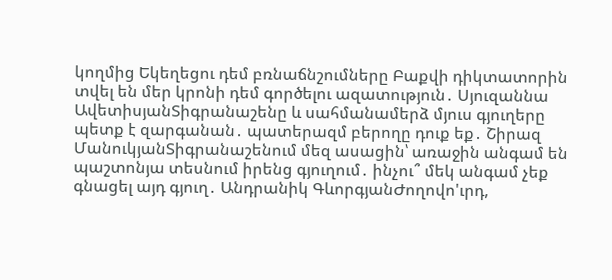կողմից Եկեղեցու դեմ բռնաճնշումները Բաքվի դիկտատորին տվել են մեր կրոնի դեմ գործելու ազատություն․ Սյուզաննա ԱվետիսյանՏիգրանաշենը և սահմանամերձ մյուս գյուղերը պետք է զարգանան․ պատերազմ բերողը դուք եք․ Շիրազ ՄանուկյանՏիգրանաշենում մեզ ասացին՝ առաջին անգամ են պաշտոնյա տեսնում իրենց գյուղում․ ինչու՞ մեկ անգամ չեք գնացել այդ գյուղ․ Անդրանիկ ԳևորգյանԺողովո'ւրդ,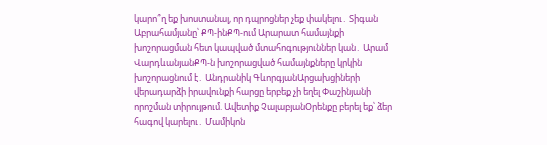կարո՞ղ եք խոստանալ, որ դպրոցներ չեք փակելու․ Տիգան Աբրահամյանը՝ ՔՊ-ինՔՊ-ում Արարատ համայնքի խոշորացման հետ կապված մտահոգություններ կան․ Արամ ՎարդևանյանՔՊ-ն խոշորացված համայնքները կրկին խոշորացնում է․ Անդրանիկ ԳևորգյանԱրցախցիների վերադարձի իրավունքի հարցը երբեք չի եղել Փաշինյանի որոշման տիրույթում. Ավետիք ՉալաբյանՕրենքը բերել եք՝ ձեր հագով կարելու․ Մամիկոն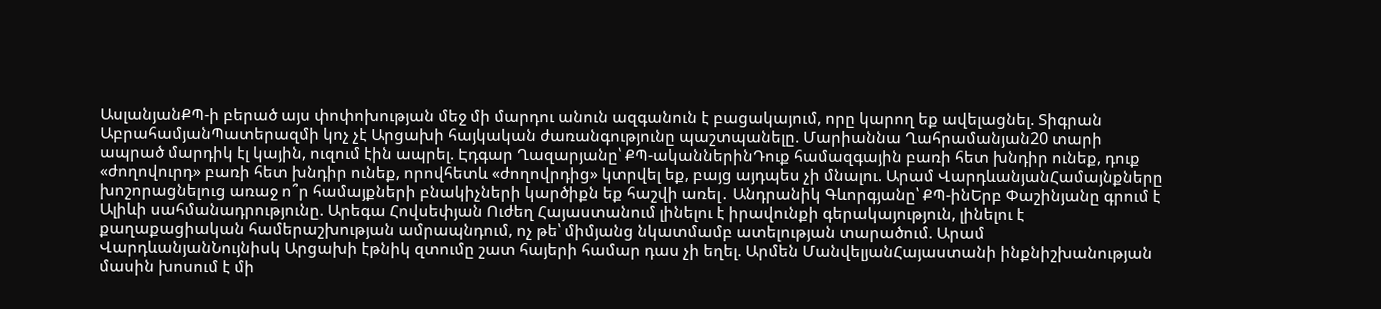ԱսլանյանՔՊ-ի բերած այս փոփոխության մեջ մի մարդու անուն ազգանուն է բացակայում, որը կարող եք ավելացնել. Տիգրան ԱբրահամյանՊատերազմի կոչ չէ Արցախի հայկական ժառանգությունը պաշտպանելը. Մարիաննա Ղահրամանյան20 տարի ապրած մարդիկ էլ կային, ուզում էին ապրել. Էդգար Ղազարյանը՝ ՔՊ-ականներինԴուք համազգային բառի հետ խնդիր ունեք, դուք «ժողովուրդ» բառի հետ խնդիր ունեք, որովհետև «ժողովրդից» կտրվել եք, բայց այդպես չի մնալու. Արամ ՎարդևանյանՀամայնքները խոշորացնելուց առաջ ո՞ր համայքների բնակիչների կարծիքն եք հաշվի առել․ Անդրանիկ Գևորգյանը՝ ՔՊ-ինԵրբ Փաշինյանը գրում է Ալիևի սահմանադրությունը. Արեգա Հովսեփյան Ուժեղ Հայաստանում լինելու է իրավունքի գերակայություն, լինելու է քաղաքացիական համերաշխության ամրապնդում, ոչ թե՝ միմյանց նկատմամբ ատելության տարածում. Արամ ՎարդևանյանՆույնիսկ Արցախի էթնիկ զտումը շատ հայերի համար դաս չի եղել. Արմեն ՄանվելյանՀայաստանի ինքնիշխանության մասին խոսում է մի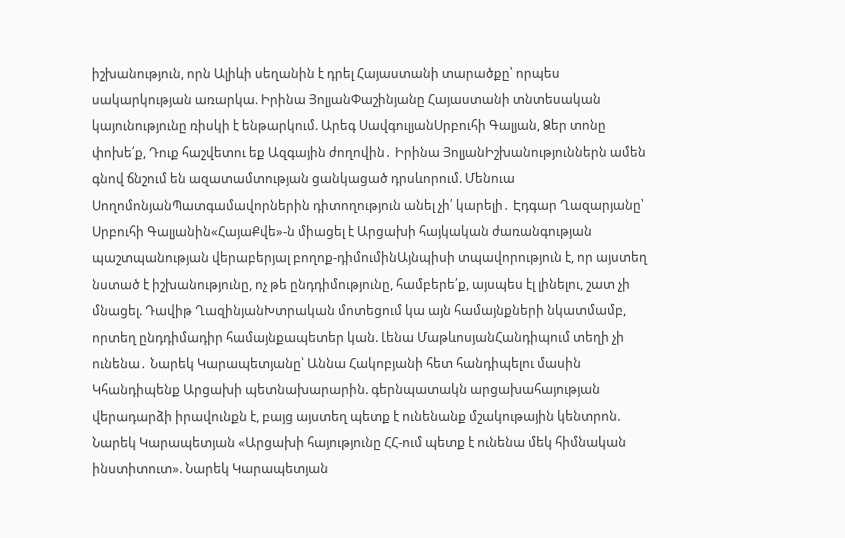իշխանություն, որն Ալիևի սեղանին է դրել Հայաստանի տարածքը՝ որպես սակարկության առարկա. Իրինա ՅոլյանՓաշինյանը Հայաստանի տնտեսական կայունությունը ռիսկի է ենթարկում. Արեգ ՍավգուլյանՍրբուհի Գալյան, Ձեր տոնը փոխե՛ք, Դուք հաշվետու եք Ազգային ժողովին․ Իրինա ՅոլյանԻշխանություններն ամեն գնով ճնշում են ազատամտության ցանկացած դրսևորում. Մենուա ՍողոմոնյանՊատգամավորներին դիտողություն անել չի՛ կարելի․ Էդգար Ղազարյանը՝ Սրբուհի Գալյանին«ՀայաՔվե»-ն միացել է Արցախի հայկական ժառանգության պաշտպանության վերաբերյալ բողոք-դիմումինԱյնպիսի տպավորություն է, որ այստեղ նստած է իշխանությունը, ոչ թե ընդդիմությունը, համբերե՛ք, այսպես էլ լինելու, շատ չի մնացել. Դավիթ ՂազինյանԽտրական մոտեցում կա այն համայնքների նկատմամբ, որտեղ ընդդիմադիր համայնքապետեր կան. Լենա ՄաթևոսյանՀանդիպում տեղի չի ունենա․ Նարեկ Կարապետյանը՝ Աննա Հակոբյանի հետ հանդիպելու մասին Կհանդիպենք Արցախի պետնախարարին. գերնպատակն արցախահայության վերադարձի իրավունքն է, բայց այստեղ պետք է ունենանք մշակութային կենտրոն. Նարեկ Կարապետյան «Արցախի հայությունը ՀՀ-ում պետք է ունենա մեկ հիմնական ինստիտուտ». Նարեկ Կարապետյան